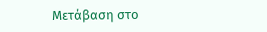Μετάβαση στο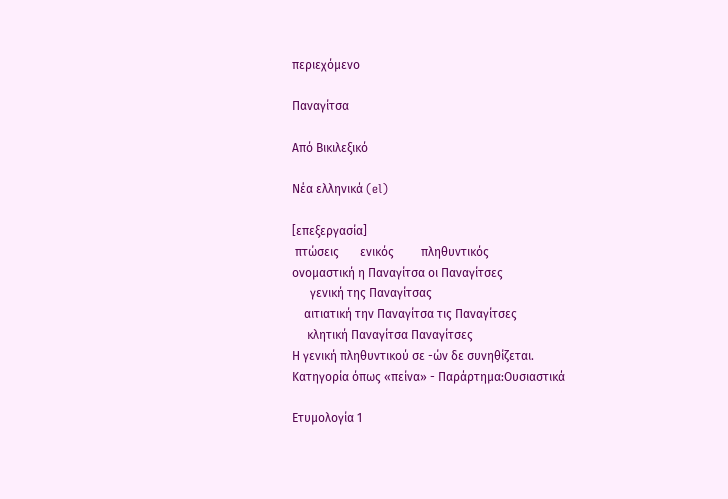περιεχόμενο

Παναγίτσα

Από Βικιλεξικό

Νέα ελληνικά (el)

[επεξεργασία]
 πτώσεις       ενικός         πληθυντικός
ονομαστική η Παναγίτσα οι Παναγίτσες
      γενική της Παναγίτσας
    αιτιατική την Παναγίτσα τις Παναγίτσες
     κλητική Παναγίτσα Παναγίτσες
Η γενική πληθυντικού σε -ών δε συνηθίζεται.
Κατηγορία όπως «πείνα» - Παράρτημα:Ουσιαστικά

Ετυμολογία 1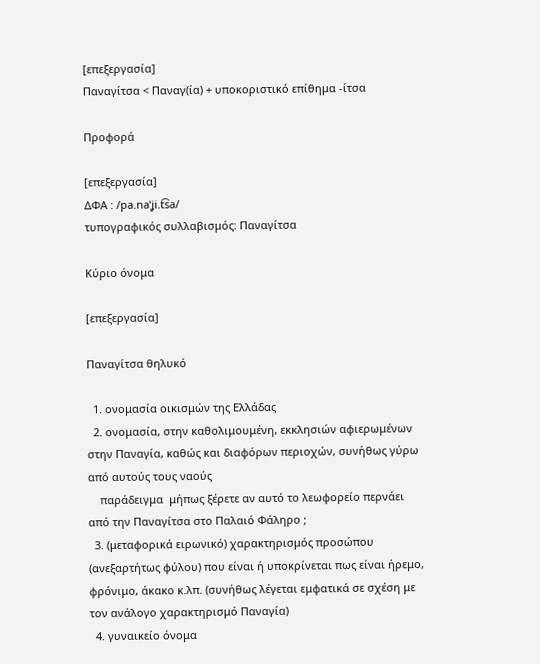[επεξεργασία]
Παναγίτσα < Παναγ(ία) + υποκοριστικό επίθημα -ίτσα

Προφορά

[επεξεργασία]
ΔΦΑ : /pa.naˈʝi.t͡sa/
τυπογραφικός συλλαβισμός: Παναγίτσα

Κύριο όνομα

[επεξεργασία]

Παναγίτσα θηλυκό

  1. ονομασία οικισμών της Ελλάδας
  2. ονομασία, στην καθολιμουμένη, εκκλησιών αφιερωμένων στην Παναγία, καθώς και διαφόρων περιοχών, συνήθως γύρω από αυτούς τους ναούς
    παράδειγμα  μήπως ξέρετε αν αυτό το λεωφορείο περνάει από την Παναγίτσα στο Παλαιό Φάληρο ;
  3. (μεταφορικά ειρωνικό) χαρακτηρισμός προσώπου (ανεξαρτήτως φύλου) που είναι ή υποκρίνεται πως είναι ήρεμο, φρόνιμο, άκακο κ.λπ. (συνήθως λέγεται εμφατικά σε σχέση με τον ανάλογο χαρακτηρισμό Παναγία)
  4. γυναικείο όνομα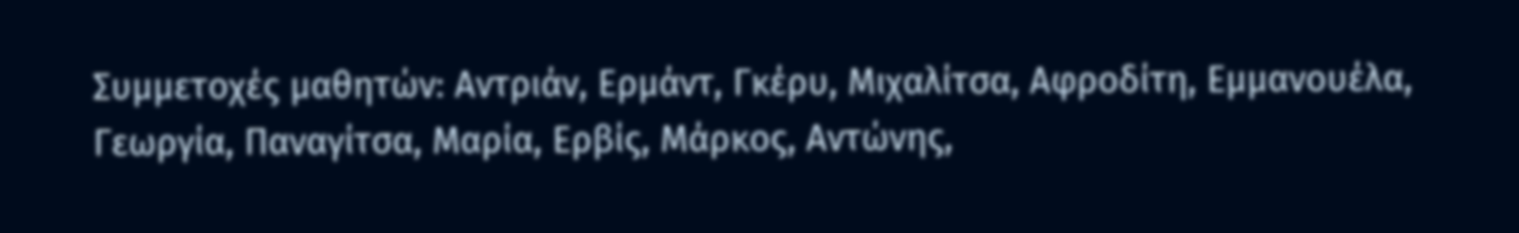Συμμετοχές μαθητών: Αντριάν, Ερμάντ, Γκέρυ, Μιχαλίτσα, Αφροδίτη, Εμμανουέλα, Γεωργία, Παναγίτσα, Μαρία, Ερβίς, Μάρκος, Αντώνης,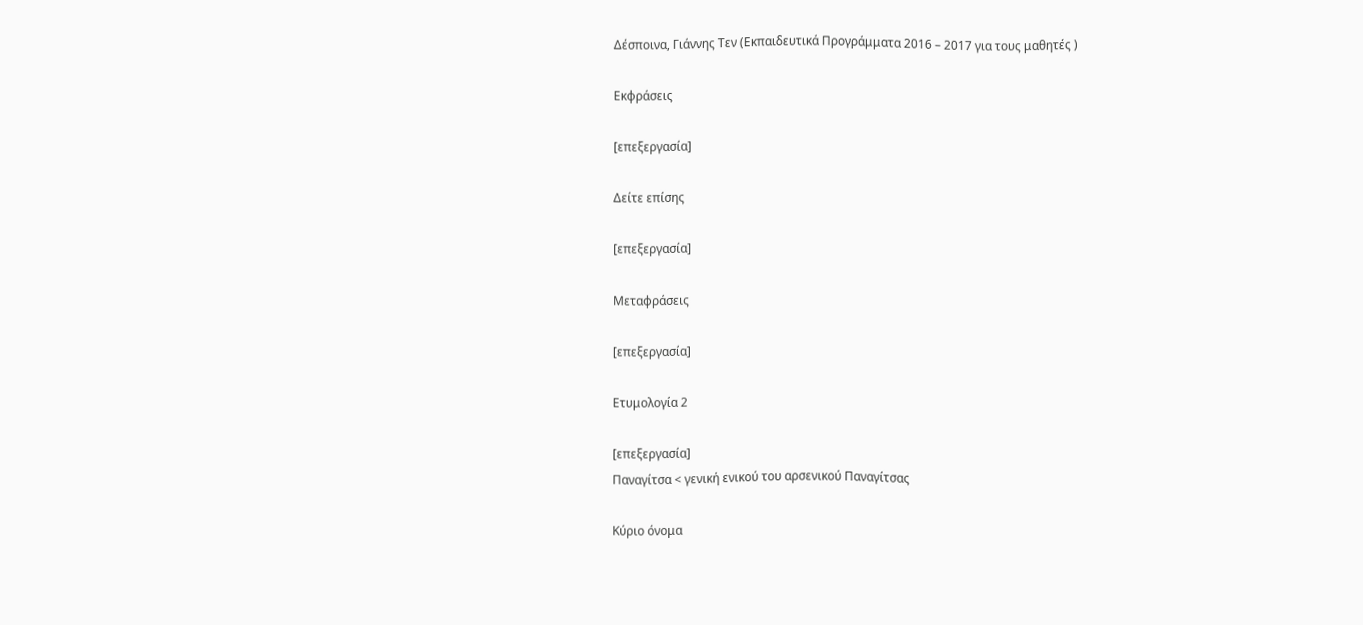Δέσποινα, Γιάννης Τεν (Εκπαιδευτικά Προγράμματα 2016 – 2017 για τους μαθητές )

Εκφράσεις

[επεξεργασία]

Δείτε επίσης

[επεξεργασία]

Μεταφράσεις

[επεξεργασία]

Ετυμολογία 2

[επεξεργασία]
Παναγίτσα < γενική ενικού του αρσενικού Παναγίτσας

Κύριο όνομα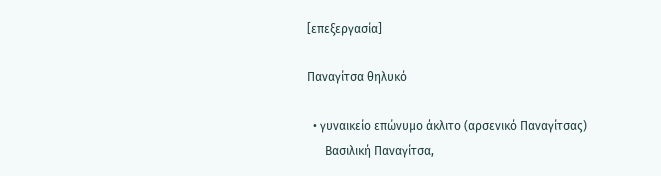[επεξεργασία]

Παναγίτσα θηλυκό

  • γυναικείο επώνυμο άκλιτο (αρσενικό Παναγίτσας)
      Βασιλική Παναγίτσα,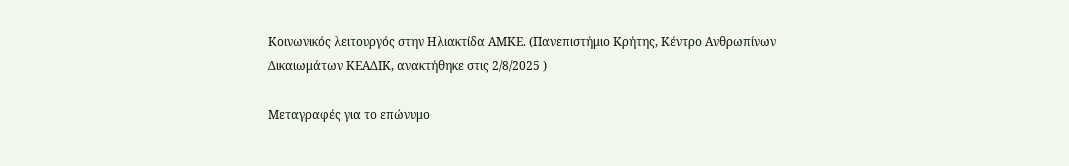Κοινωνικός λειτουργός στην Ηλιακτίδα ΑΜΚΕ. (Πανεπιστήμιο Κρήτης, Κέντρο Ανθρωπίνων Δικαιωμάτων ΚΕΑΔΙΚ, ανακτήθηκε στις 2/8/2025 )

Μεταγραφές για το επώνυμο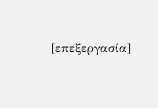[επεξεργασία]